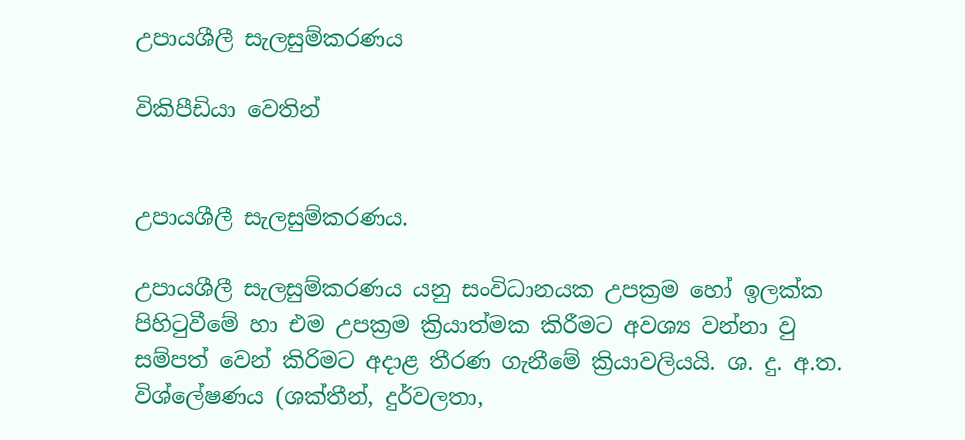උපායශීලී සැලසුම්කරණය

විකිපීඩියා වෙතින්


උපායශීලී සැලසුම්කරණය.

උපායශීලී සැලසුම්කරණය යනු සංවිධානයක උපක්‍රම හෝ ඉලක්ක පිහිටුවීමේ හා එම උපක්‍රම ක්‍රියාත්මක කිරීමට අවශ්‍ය වන්නා වු සම්පත් වෙන් කිරිමට අදාළ තීරණ ගැනීමේ ක්‍රියාවලියයි. ශ. දු. අ.ත. විශ්ලේෂණය (ශක්තීන්, දුර්වලතා,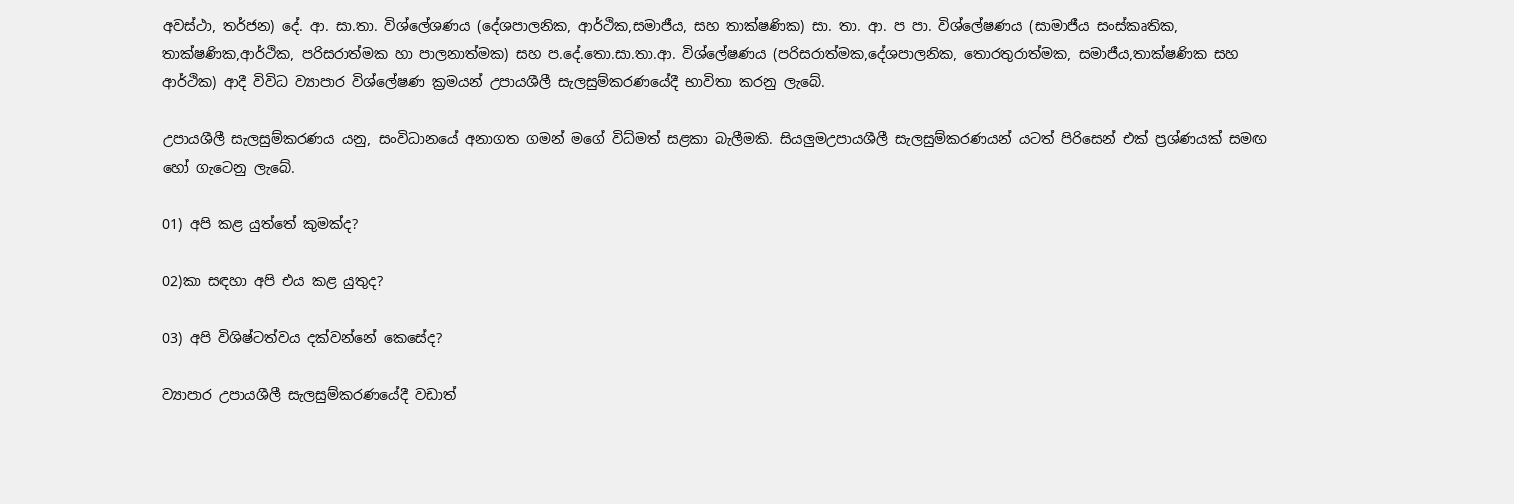අවස්ථා, තර්ජන) දේ. ආ. සා.තා. විශ්ලේශණය (දේශපාලනික, ආර්ථික,සමාජීය, සහ තාක්ෂණික) සා. තා. ආ. ප පා. විශ්ලේෂණය (සාමාජීය සංස්කෘතික, තාක්ෂණික,ආර්ථික, පරිසරාත්මක හා පාලනාත්මක) සහ ප.දේ.තො.සා.තා.ආ. විශ්ලේෂණය (පරිසරාත්මක,දේශපාලනික, තොරතුරාත්මක, සමාජීය,තාක්ෂණික සහ ආර්ථික) ආදී විවිධ ව්‍යාපාර විශ්ලේෂණ ක්‍රමයන් උපායශීලී සැලසුම්කරණයේදී භාවිතා කරනු ලැබේ.

උපායශීලී සැලසුම්කරණය යනු, සංවිධානයේ අනාගත ගමන් මගේ විධ්මත් සළකා බැලීමකි. සියලුමඋපායශීලී සැලසුම්කරණයන් යටත් පිරිසෙන් එක් ප්‍රශ්ණයක් සමඟ හෝ ගැටෙනු ලැබේ.

01) අපි කළ යුත්තේ කුමක්ද?

02)කා සඳහා අපි එය කළ යුතුද?

03) අපි විශිෂ්ටත්වය දක්වන්නේ කෙසේද?

ව්‍යාපාර උපායශීලී සැලසුම්කරණයේදී වඩාත්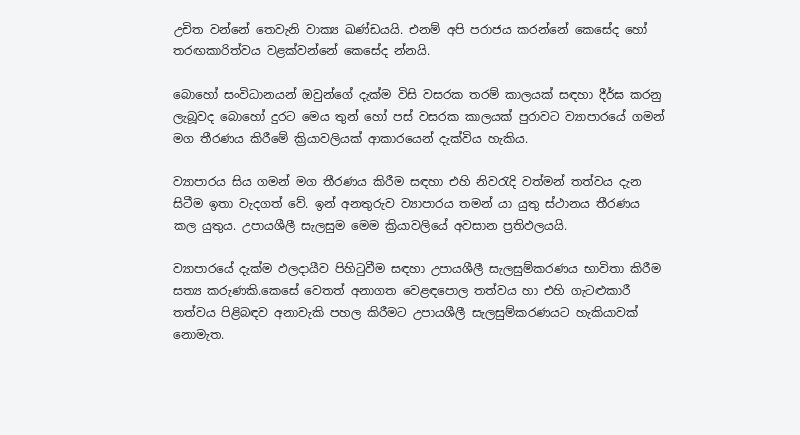උචිත වන්නේ තෙවැනි වාක්‍ය ඛණ්ඩයයි. එනම් අපි පරාජය කරන්නේ කෙසේද හෝ තරඟකාරිත්වය වළක්වන්නේ කෙසේද න්නයි.

බොහෝ සංවිධානයන් ඔවුන්ගේ දැක්ම විසි වසරක තරම් කාලයක් සඳහා දීර්ඝ කරනු ලැබූවද බොහෝ දුරට මෙය තුන් හෝ පස් වසරක කාලයක් පුරාවට ව්‍යාපාරයේ ගමන් මග තීරණය කිරීමේ ක්‍රියාවලියක් ආකාරයෙන් දැක්විය හැකිය.

ව්‍යාපාරය සිය ගමන් මග තීරණය කිරීම සඳහා එහි නිවරැදි වත්මන් තත්වය දැන සිටීම ඉතා වැදගත් වේ. ඉන් අනතුරුව ව්‍යාපාරය තමන් යා යුතු ස්ථානය තීරණය කල යුතුය. උපායශීලී සැලසුම මෙම ක්‍රියාවලියේ අවසාන ප්‍රතිඵලයයි.

ව්‍යාපාරයේ දැක්ම ඵලදායීව පිහිටුවීම සඳහා උපායශීලී සැලසුම්කරණය භාවිතා කිරීම සත්‍ය කරුණකි.කෙසේ වෙතත් අනාගත වෙළඳපොල තත්වය හා එහි ගැටළුකාරී තත්වය පිළිබඳව අනාවැකි පහල කිරීමට උපායශීලී සැලසුම්කරණයට හැකියාවක් නොමැත.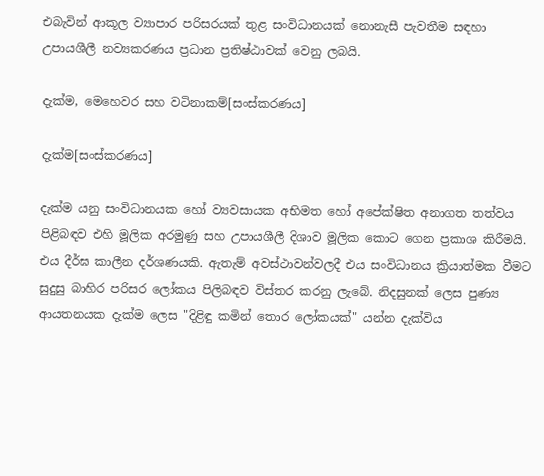එබැවින් ආකූල ව්‍යාපාර පරිසරයක් තුළ සංවිධානයක් නොනැසී පැවතීම සඳහා උපායශීලී නව්‍යකරණය ප්‍රධාන ප්‍රතිෂ්ඨාවක් වෙනු ලබයි.

දැක්ම, මෙහෙවර සහ වටිනාකම්[සංස්කරණය]

දැක්ම[සංස්කරණය]

දැක්ම යනු සංවිධානයක හෝ ව්‍යවසායක අභිමත හෝ අපේක්ෂිත අනාගත තත්වය පිළිබඳව එහි මූලික අරමුණු සහ උපායශීලී දිශාව මූලික කොට ගෙන ප්‍රකාශ කිරීමයි. එය දීර්ඝ කාලීන දර්ශණයකි. ඇතැම් අවස්ථාවන්වලදී එය සංවිධානය ක්‍රියාත්මක වීමට සුදුසු බාහිර පරිසර ලෝකය පිලිබඳව විස්තර කරනු ලැබේ. නිදසුනක් ලෙස පුණ්‍ය ආයතනයක දැක්ම ලෙස "දිළිඳු කමින් තොර ලෝකයක්" යන්න දැක්විය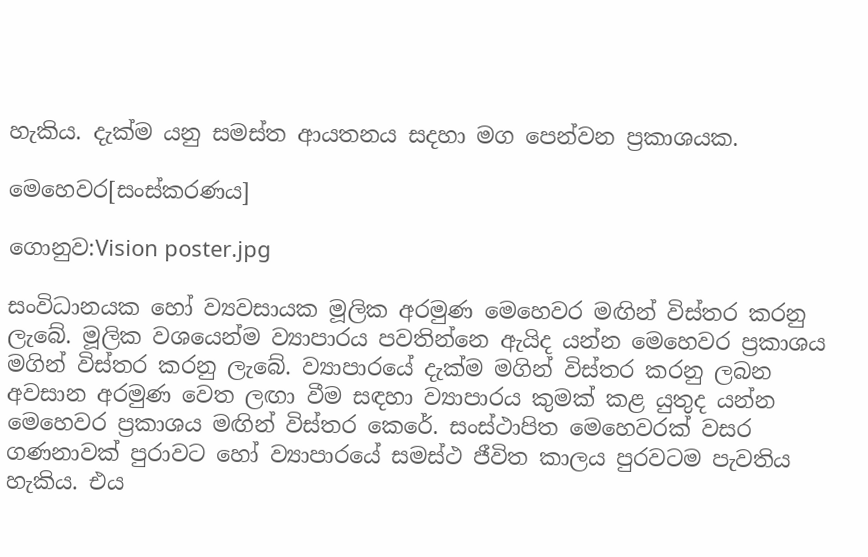හැකිය. දැක්ම යනු සමස්ත ආයතනය සදහා මග පෙන්වන ප්‍රකාශයක.

මෙහෙවර[සංස්කරණය]

ගොනුව:Vision poster.jpg

සංවිධානයක හෝ ව්‍යවසායක මූලික අරමුණ මෙහෙවර මඟින් විස්තර කරනු ලැබේ. මූලික වශයෙන්ම ව්‍යාපාරය පවතින්නෙ ඇයිද යන්න මෙහෙවර ප්‍රකාශය මගින් විස්තර කරනු ලැබේ. ව්‍යාපාරයේ දැක්ම මගින් විස්තර කරනු ලබන අවසාන අරමුණ වෙත ලඟා වීම සඳහා ව්‍යාපාරය කුමක් කළ යුතුද යන්න මෙහෙවර ප්‍රකාශය මඟින් විස්තර කෙරේ. සංස්ථාපිත මෙහෙවරක් වසර ගණනාවක් පුරාවට හෝ ව්‍යාපාරයේ සමස්ථ ජීවිත කාලය පුරවටම පැවතිය හැකිය. එය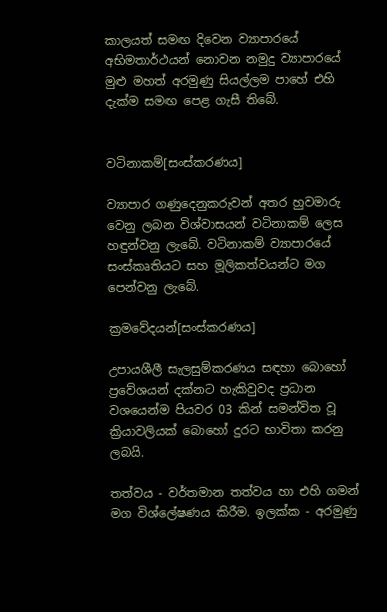කාලයත් සමඟ දිවෙන ව්‍යාපාරයේ අභිමතාර්ථයන් නොවන නමුදු ව්‍යාපාරයේ මුළු මහත් අරමුණු සියල්ලම පාහේ එහි දැක්ම සමඟ පෙළ ගැසී තිබේ.


වටිනාකම්[සංස්කරණය]

ව්‍යාපාර ගණුදෙනුකරුවන් අතර හුවමාරු වෙනු ලබන විශ්වාසයන් වටිනාකම් ලෙස හඳුන්වනු ලැබේ. වටිනාකම් ව්‍යාපාරයේ සංස්කෘතියට සහ මූලිකත්වයන්ට මග පෙන්වනු ලැබේ.

ක්‍රමවේදයන්[සංස්කරණය]

උපායශීලී සැලසුම්කරණය සඳහා බොහෝ ප්‍රවේශයන් දක්නට හැකිවුවද ප්‍රධාන වශයෙන්ම පියවර 03 කින් සමන්විත වූ ක්‍රියාවලියක් බොහෝ දුරට භාවිතා කරනු ලබයි.

තත්වය - වර්තමාන තත්වය හා එහි ගමන් මග විශ්ලේෂණය කිරීම. ඉලක්ක - අරමුණු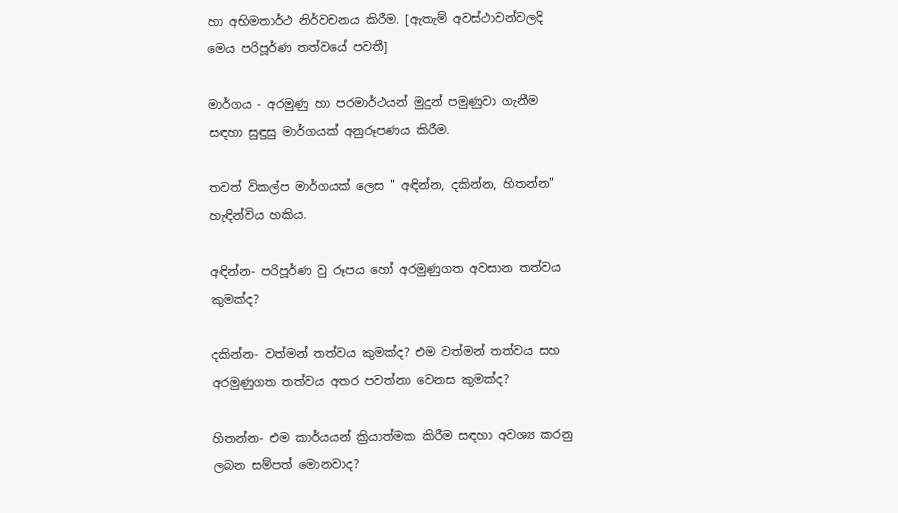හා අභිමතාර්ථ නිර්වචනය කිරීම. [ඇතැම් අවස්ථාවන්වලදි මෙය පරිපූර්ණ තත්වයේ පවතී]

මාර්ගය - අරමුණු හා පරමාර්ථයන් මුදුන් පමුණුවා ගැනීම සඳහා සුඳුසු මාර්ගයක් අනුරූපණය කිරීම.

තවත් විකල්ප මාර්ගයක් ලෙස " අඳින්න, දකින්න, හිතන්න" හැඳින්විය හකිය.

අඳින්න- පරිපූර්ණ වු රූපය හෝ අරමුණුගත අවසාන තත්වය කුමක්ද?

දකින්න- වත්මන් තත්වය කුමක්ද? එම වත්මන් තත්වය සහ අරමුණුගත තත්වය අතර පවත්නා වෙනස කුමක්ද?

හිතන්න- එම කාර්යයන් ක්‍රියාත්මක කිරීම සඳහා අවශ්‍ය කරනු ලබන සම්පත් මොනවාද?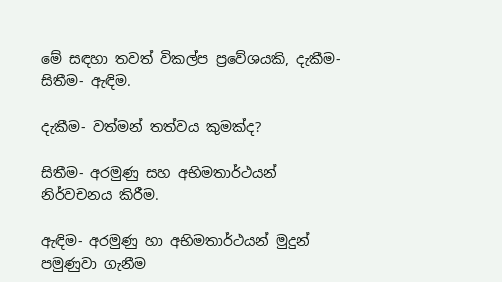මේ සඳහා තවත් විකල්ප ප්‍රවේශයකි, දැකීම- සිතීම- ඇඳිම.

දැකීම- වත්මන් තත්වය කුමක්ද?

සිතීම- අරමුණු සහ අභිමතාර්ථයන් නිර්වචනය කිරීම.

ඇඳිම- අරමුණු හා අභිමතාර්ථයන් මුදුන් පමුණුවා ගැනීම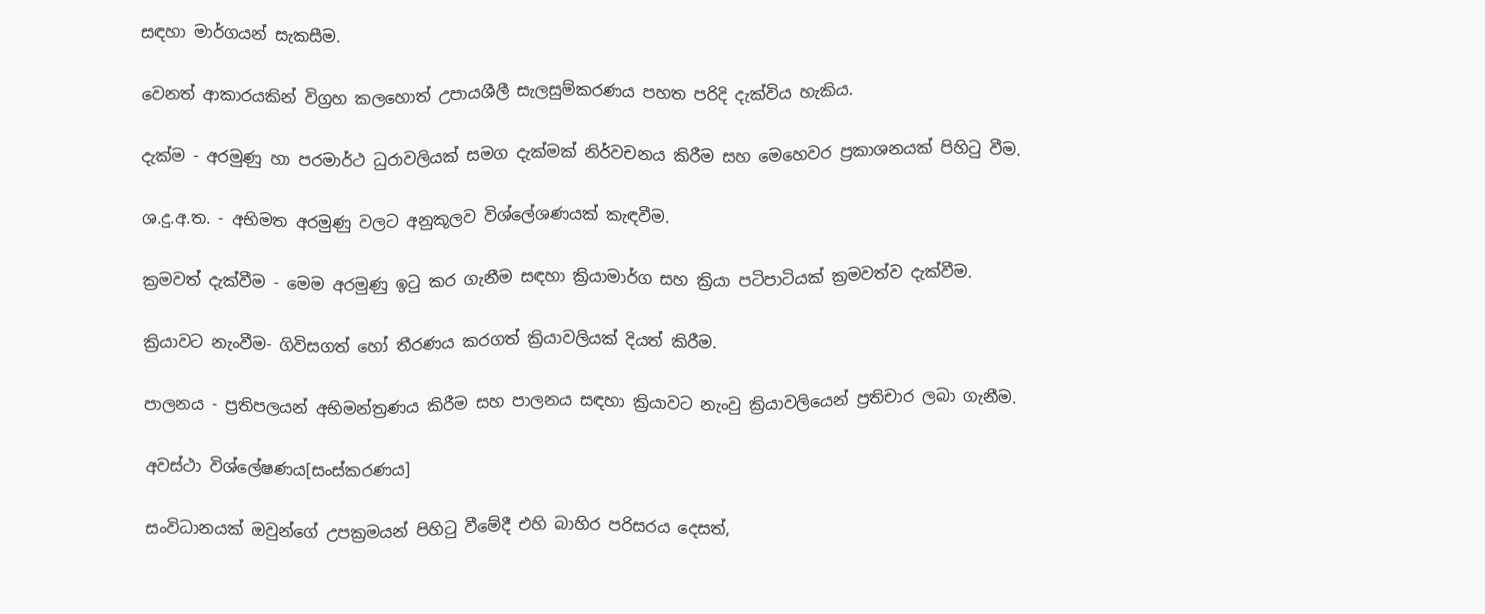සඳහා මාර්ගයන් සැකසීම.

වෙනත් ආකාරයකින් විග්‍රහ කලහොත් උපායශීලී සැලසුම්කරණය පහත පරිදි දැක්විය හැකිය.

දැක්ම - අරමුණු හා පරමාර්ථ ධුරාවලියක් සමග දැක්මක් නිර්වචනය කිරීම සහ මෙහෙවර ප්‍රකාශනයක් පිහිටු වීම.

ශ.දු.අ.ත. - අභිමත අරමුණු වලට අනුකූලව විශ්ලේශණයක් කැඳවීම.

ක්‍රමවත් දැක්වීම - මෙම අරමුණු ඉටු කර ගැනීම සඳහා ක්‍රියාමාර්ග සහ ක්‍රියා පටිපාටියක් ක්‍රමවත්ව දැක්වීම.

ක්‍රියාවට නැංවීම- ගිවිසගත් හෝ තීරණය කරගත් ක්‍රියාවලියක් දියත් කිරීම.

පාලනය - ප්‍රතිපලයන් අභිමන්ත්‍රණය කිරීම සහ පාලනය සඳහා ක්‍රියාවට නැංවු ක්‍රියාවලියෙන් ප්‍රතිචාර ලබා ගැනීම.

අවස්ථා විශ්ලේෂණය[සංස්කරණය]

සංවිධානයක් ඔවුන්ගේ උපක්‍රමයන් පිහිටු වීමේදී එහි බාහිර පරිසරය දෙසත්,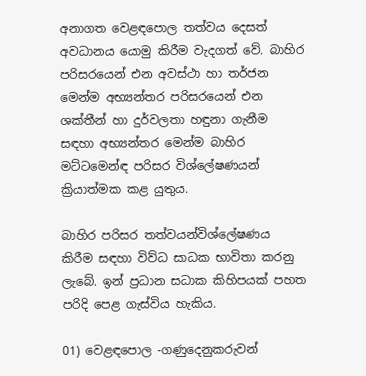අනාගත වෙළඳපොල තත්වය දෙසත් අවධානය යොමු කිරීම වැදගත් වේ. බාහිර පරිසරයෙන් එන අවස්ථා හා තර්ජන මෙන්ම අභ්‍යන්තර පරිසරයෙන් එන ශක්තීන් හා දුර්වලතා හඳුනා ගැනීම සඳහා අභ්‍යන්තර මෙන්ම බාහිර මට්ටමෙන්ඳ පරිසර විශ්ලේෂණයන් ක්‍රියාත්මක කළ යුතුය.

බාහිර පරිසර තත්වයන්විශ්ලේෂණය කිරීම සඳහා විව්ධ සාධක භාවිතා කරනු ලැබේ. ඉන් ප්‍රධාන සධාක කිහිපයක් පහත පරිදි පෙළ ගැස්විය හැකිය.

01) වෙළඳපොල -ගණුදෙනුකරුවන්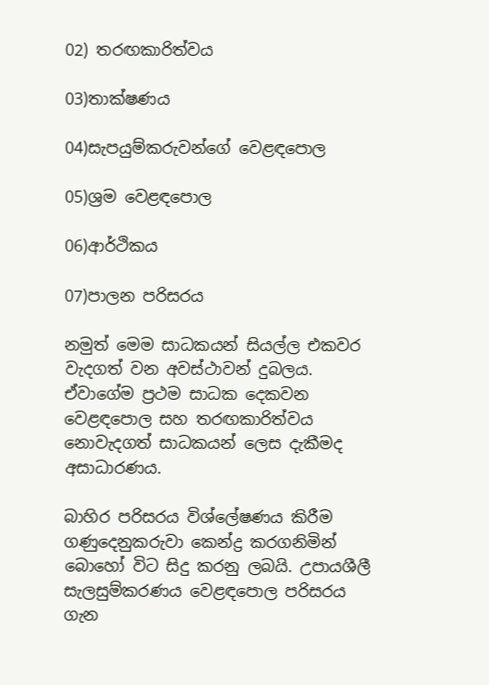02) තරඟකාරිත්වය

03)තාක්ෂණය

04)සැපයුම්කරුවන්ගේ වෙළඳපොල

05)ශ්‍රම වෙළඳපොල

06)ආර්ථිකය

07)පාලන පරිසරය

නමුත් මෙම සාධකයන් සියල්ල එකවර වැදගත් වන අවස්ථාවන් දුබලය. ඒවාගේම ප්‍රථම සාධක දෙකවන වෙළඳපොල සහ තරඟකාරිත්වය නොවැදගත් සාධකයන් ලෙස දැකීමද අසාධාරණය.

බාහිර පරිසරය විශ්ලේෂණය කිරීම ගණුදෙනුකරුවා කෙන්ද්‍ර කරගනිමින් බොහෝ විට සිදු කරනු ලබයි. උපායශීලී සැලසුම්කරණය වෙළඳපොල පරිසරය ගැන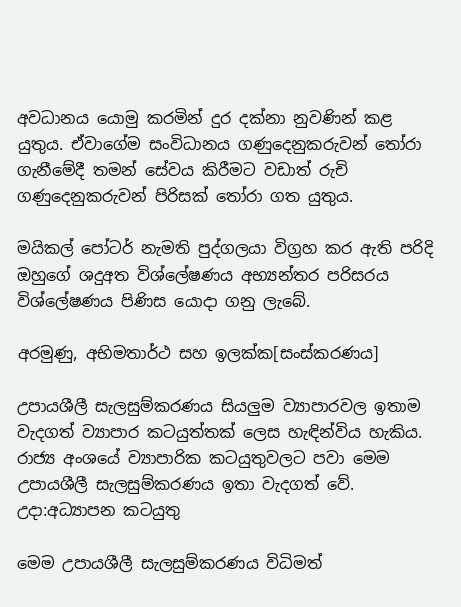අවධානය යොමු කරමින් දුර දක්නා නුවණින් කළ යුතුය. ඒවාගේම සංවිධානය ගණුදෙනුකරුවන් තෝරා ගැනීමේදී තමන් සේවය කිරීමට වඩාත් රුචි ගණුදෙනුකරුවන් පිරිසක් තෝරා ගත යුතුය.

මයිකල් පෝටර් නැමති පුද්ගලයා විග්‍රහ කර ඇති පරිදි ඔහුගේ ශදුඅත විශ්ලේෂණය අභ්‍යන්තර පරිසරය විශ්ලේෂණය පිණිස යොදා ගනු ලැබේ.

අරමුණු, අභිමතාර්ථ සහ ඉලක්ක[සංස්කරණය]

උපායශීලී සැලසුම්කරණය සියලුම ව්‍යාපාරවල ඉතාම වැදගත් ව්‍යාපාර කටයුත්තක් ලෙස හැඳින්විය හැකිය. රාජ්‍ය අංශයේ ව්‍යාපාරික කටයුතුවලට පවා මෙම උපායශීලී සැලසුම්කරණය ඉතා වැදගත් වේ. උදා:අධ්‍යාපන කටයුතු

මෙම උපායශීලී සැලසුම්කරණය විධිමත්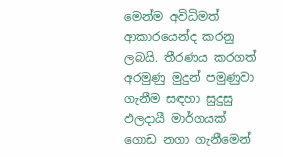මෙන්ම අවිධිමත් ආකාරයෙන්ද කරනු ලබයි. තීරණය කරගත් අරමුණු මුදුන් පමුණුවා ගැනීම සඳහා සුදුසු ඵලදායී මාර්ගයක් ගොඩ නගා ගැනීමෙන්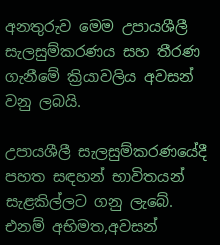අනතුරුව මෙම උපායශීලී සැලසුම්කරණය සහ තීරණ ගැනීමේ ක්‍රියාවලිය අවසන් වනු ලබයි.

උපායශීලී සැලසුම්කරණයේදී පහත සඳහන් භාවිතයන් සැළකිල්ලට ගනු ලැබේ. එනම් අභිමත,අවසන්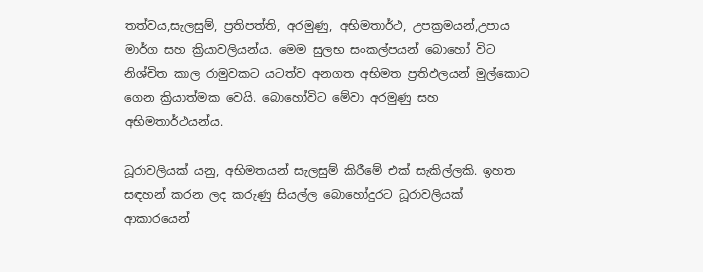තත්වය,සැලසුම්, ප්‍රතිපත්ති, අරමුණු, අභිමතාර්ථ, උපක්‍රමයන්,උපාය මාර්ග සහ ක්‍රියාවලියන්ය. මෙම සුලභ සංකල්පයන් බොහෝ විට නිශ්චිත කාල රාමුවකට යටත්ව අනගත අභිමත ප්‍රතිඵලයන් මුල්කොට ගෙන ක්‍රියාත්මක වෙයි. බොහෝවිට මේවා අරමුණු සහ අභිමතාර්ථයන්ය.

ධූරාවලියක් යනු, අභිමතයන් සැලසුම් කිරීමේ එක් සැකිල්ලකි. ඉහත සඳහන් කරන ලද කරුණු සියල්ල බොහෝදුරට ධූරාවලියක් ආකාරයෙන්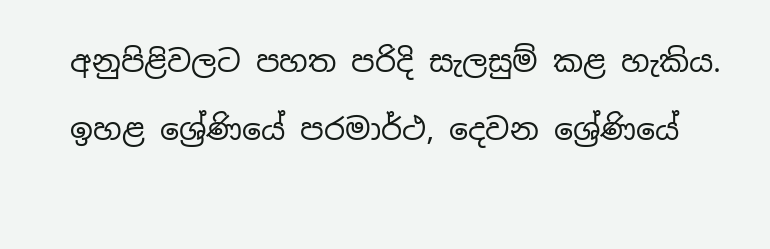අනුපිළිවලට පහත පරිදි සැලසුම් කළ හැකිය. ඉහළ ශ්‍රේණියේ පරමාර්ථ, දෙවන ශ්‍රේණියේ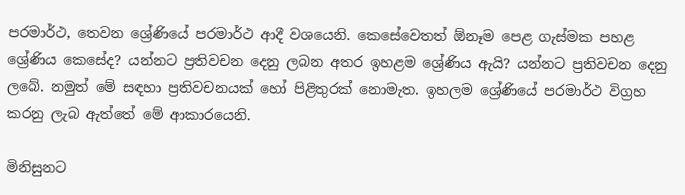පරමාර්ථ, තෙවන ශ්‍රේණියේ පරමාර්ථ ආදී වශයෙනි. කෙසේවෙතත් ඕනෑම පෙළ ගැස්මක පහළ ශ්‍රේණිය කෙසේද? යන්නට ප්‍රතිවචන දෙනු ලබන අතර ඉහළම ශ්‍රේණිය ඇයි? යන්නට ප්‍රතිවචන දෙනු ලබේ. නමුත් මේ සඳහා ප්‍රතිවචනයක් හෝ පිළිතුරක් නොමැත. ඉහලම ශ්‍රේණියේ පරමාර්ථ විග්‍රහ කරනු ලැබ ඇත්තේ මේ ආකාරයෙනි.

මිනිසුනට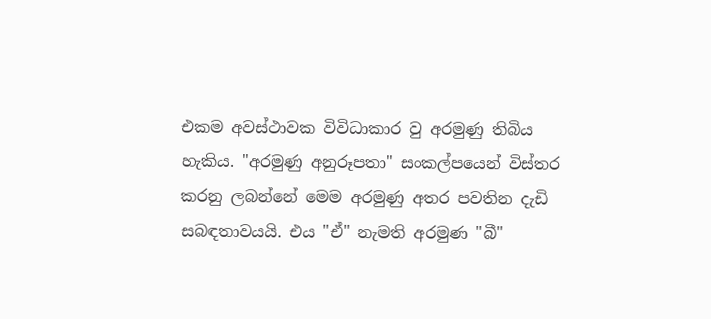එකම අවස්ථාවක විවිධාකාර වු අරමුණු තිබිය හැකිය. "අරමුණු අනුරූපතා" සංකල්පයෙන් විස්තර කරනු ලබන්නේ මෙම අරමුණු අතර පවතින දැඩි සබඳතාවයයි. එය "ඒ" නැමති අරමුණ "බී"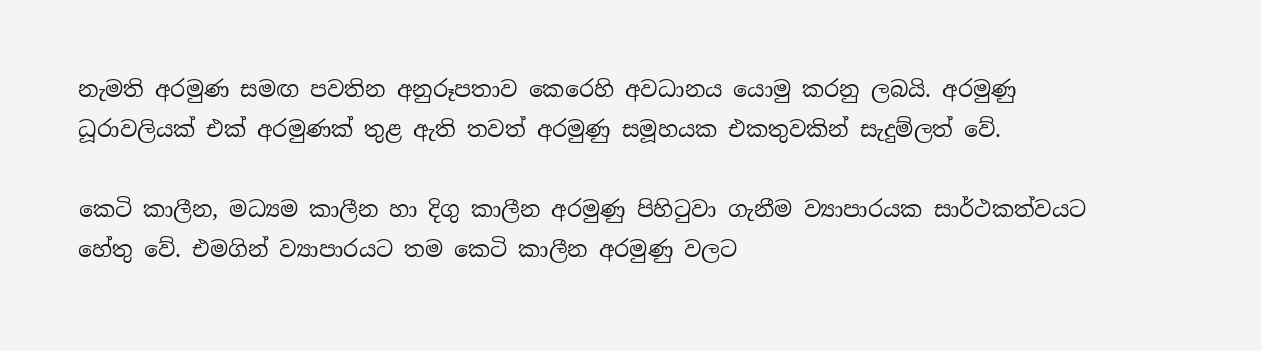නැමති අරමුණ සමඟ පවතින අනුරූපතාව කෙරෙහි අවධානය යොමු කරනු ලබයි. අරමුණු ධූරාවලියක් එක් අරමුණක් තුළ ඇති තවත් අරමුණු සමූහයක එකතුවකින් සැදුම්ලත් වේ.

කෙටි කාලීන, මධ්‍යම කාලීන හා දිගු කාලීන අරමුණු පිහිටුවා ගැනීම ව්‍යාපාරයක සාර්ථකත්වයට හේතු වේ. එමගින් ව්‍යාපාරයට තම කෙටි කාලීන අරමුණු වලට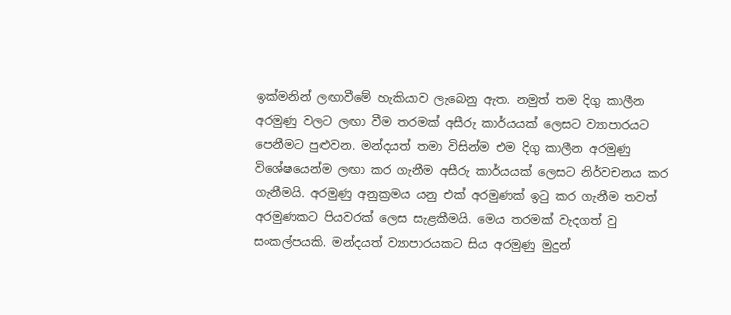ඉක්මනින් ලඟාවීමේ හැකියාව ලැබෙනු ඇත. නමුත් තම දිගු කාලීන අරමුණු වලට ලඟා වීම තරමක් අසීරු කාර්යයක් ලෙසට ව්‍යාපාරයට පෙනීමට පුළුවන. මන්දයත් තමා විසින්ම එම දිගු කාලීන අරමුණු විශේෂයෙන්ම ලඟා කර ගැනීම අසීරු කාර්යයක් ලෙසට නිර්වචනය කර ගැනීමයි. අරමුණු අනුක්‍රමය යනු එක් අරමුණක් ඉටු කර ගැනීම තවත් අරමුණකට පියවරක් ලෙස සැළකීමයි. මෙය තරමක් වැදගත් වු සංකල්පයකි. මන්දයත් ව්‍යාපාරයකට සිය අරමුණු මුදුන්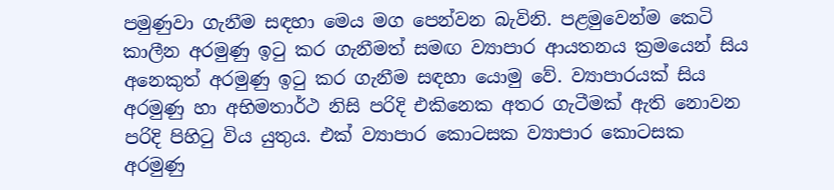පමුණුවා ගැනීම සඳහා මෙය මග පෙන්වන බැවිනි. පළමුවෙන්ම කෙටි කාලීන අරමුණු ඉටු කර ගැනීමත් සමඟ ව්‍යාපාර ආයතනය ක්‍රමයෙන් සිය අනෙකුත් අරමුණු ඉටු කර ගැනීම සඳහා යොමු වේ. ව්‍යාපාරයක් සිය අරමුණු හා අභිමතාර්ථ නිසි පරිදි එකිනෙක අතර ගැටීමක් ඇති නොවන පරිදි පිහිටු විය යුතුය. එක් ව්‍යාපාර කොටසක ව්‍යාපාර කොටසක අරමුණු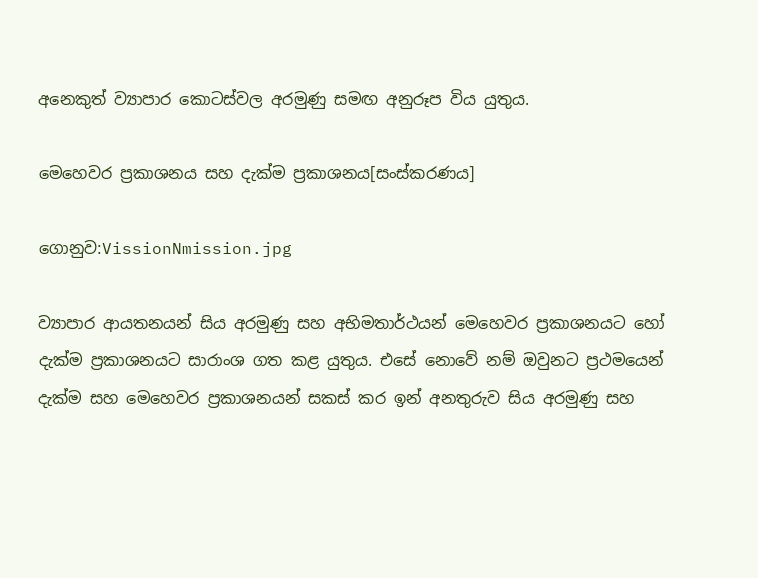අනෙකුත් ව්‍යාපාර කොටස්වල අරමුණු සමඟ අනුරූප විය යුතුය.

මෙහෙවර ප්‍රකාශනය සහ දැක්ම ප්‍රකාශනය[සංස්කරණය]

ගොනුව:VissionNmission.jpg

ව්‍යාපාර ආයතනයන් සිය අරමුණු සහ අභිමතාර්ථයන් මෙහෙවර ප්‍රකාශනයට හෝ දැක්ම ප්‍රකාශනයට සාරාංශ ගත කළ යුතුය. එසේ නොවේ නම් ඔවුනට ප්‍රථමයෙන් දැක්ම සහ මෙහෙවර ප්‍රකාශනයන් සකස් කර ඉන් අනතුරුව සිය අරමුණු සහ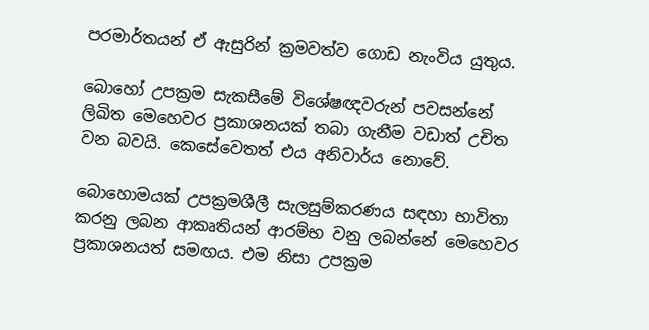පරමාර්තයන් ඒ ඇසුරින් ක්‍රමවත්ව ගොඩ නැංවිය යුතුය.

බොහෝ උපක්‍රම සැකසීමේ විශේෂඥවරුන් පවසන්නේ ලිඛිත මෙහෙවර ප්‍රකාශනයක් තබා ගැනීම වඩාත් උචිත වන බවයි. කෙසේවෙතත් එය අනිවාර්ය නොවේ.

බොහොමයක් උපක්‍රමශීලී සැලසුම්කරණය සඳහා භාවිතා කරනු ලබන ආකෘතියන් ආරම්භ වනු ලබන්නේ මෙහෙවර ප්‍රකාශනයත් සමඟය. එම නිසා උපක්‍රම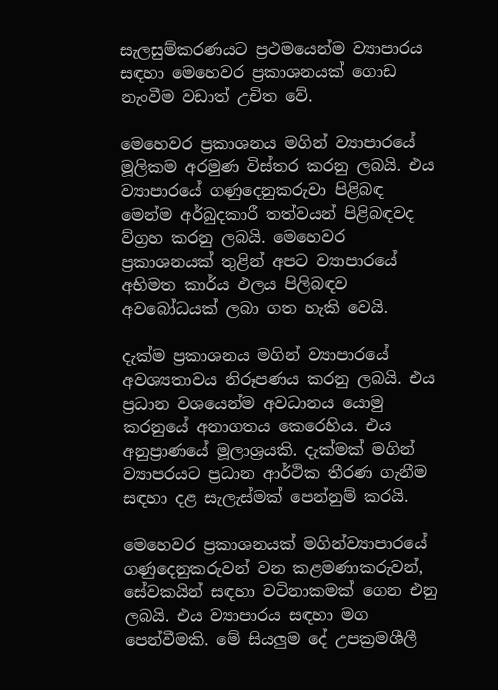සැලසුම්කරණයට ප්‍රථමයෙන්ම ව්‍යාපාරය සඳහා මෙහෙවර ප්‍රකාශනයක් ගොඩ නැංවීම වඩාත් උචිත වේ.

මෙහෙවර ප්‍රකාශනය මගින් ව්‍යාපාරයේ මූලිකම අරමුණ විස්තර කරනු ලබයි. එය ව්‍යාපාරයේ ගණුදෙනුකරුවා පිළිබඳ මෙන්ම අර්බුදකාරී තත්වයන් පිළිබඳවද ව්ග්‍රහ කරනු ලබයි. මෙහෙවර ප්‍රකාශනයක් තුළින් අපට ව්‍යාපාරයේ අභිමත කාර්ය ඵලය පිලිබඳව අවබෝධයක් ලබා ගත හැකි වෙයි.

දැක්ම ප්‍රකාශනය මගින් ව්‍යාපාරයේ අවශ්‍යතාවය නිරූපණය කරනු ලබයි. එය ප්‍රධාන වශයෙන්ම අවධානය යොමු කරනුයේ අනාගතය කෙරෙහිය. එය අනුප්‍රාණයේ මූලාශ්‍රයකි. දැක්මක් මගින් ව්‍යාපරයට ප්‍රධාන ආර්ථික තීරණ ගැනීම සඳහා දළ සැලැස්මක් පෙන්නුම් කරයි.

මෙහෙවර ප්‍රකාශනයක් මගින්ව්‍යාපාරයේ ගණුදෙනුකරුවන් වන කළමණාකරුවන්, සේවකයින් සඳහා වටිනාකමක් ගෙන එනු ලබයි. එය ව්‍යාපාරය සඳහා මග පෙන්වීමකි. මේ සියලුම දේ උපක්‍රමශීලී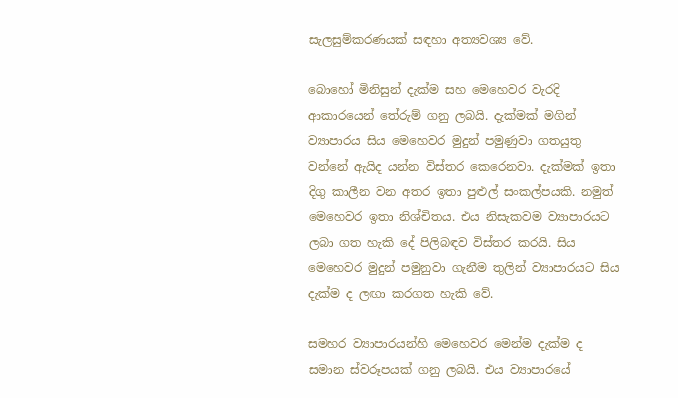සැලසුම්කරණයක් සඳහා අත්‍යවශ්‍ය වේ.

බොහෝ මිනිසුන් දැක්ම සහ මෙහෙවර වැරදි ආකාරයෙන් තේරුම් ගනු ලබයි. දැක්මක් මගින් ව්‍යාපාරය සිය මෙහෙවර මුදුන් පමුණුවා ගතයුතු වන්නේ ඇයිද යන්න විස්තර කෙරෙනවා. දැක්මක් ඉතා දිගු කාලීන වන අතර ඉතා පුළුල් සංකල්පයකි. නමුත් මෙහෙවර ඉතා නිශ්චිතය. එය නිසැකවම ව්‍යාපාරයට ලබා ගත හැකි දේ පිලිබඳව විස්තර කරයි. සිය මෙහෙවර මුදුන් පමුනුවා ගැනීම තුලින් ව්‍යාපාරයට සිය දැක්ම ද ලඟා කරගත හැකි වේ.

සමහර ව්‍යාපාරයන්හි මෙහෙවර මෙන්ම දැක්ම ද සමාන ස්වරූපයක් ගනු ලබයි. එය ව්‍යාපාරයේ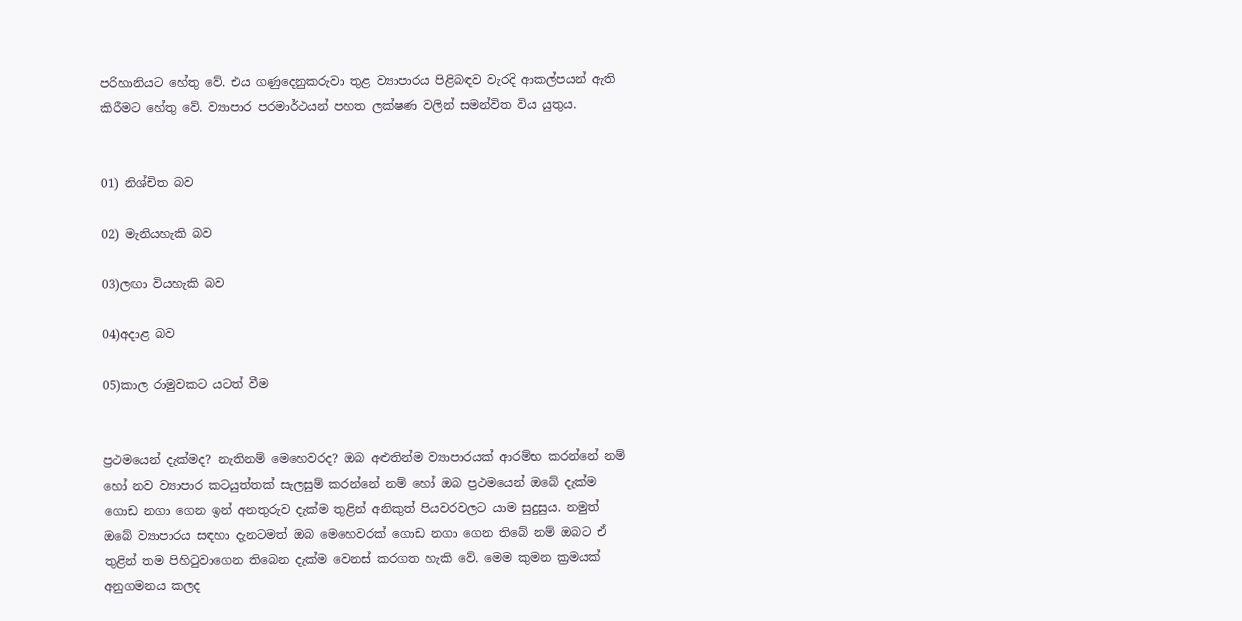පරිහානියට හේතු වේ. එය ගණුදෙනුකරුවා තුළ ව්‍යාපාරය පිළිබඳව වැරදි ආකල්පයන් ඇති කිරීමට හේතු වේ. ව්‍යාපාර පරමාර්ථයන් පහත ලක්ෂණ වලින් සමන්විත විය යුතුය.


01) නිශ්චිත බව

02) මැනියහැකි බව

03)ලඟා වියහැකි බව

04)අදාළ බව

05)කාල රාමුවකට යටත් වීම


ප්‍රථමයෙන් දැක්මද? නැතිනම් මෙහෙවරද? ඔබ අළුතින්ම ව්‍යාපාරයක් ආරම්භ කරන්නේ නම් හෝ නව ව්‍යාපාර කටයුත්තක් සැලසුම් කරන්නේ නම් හෝ ඔබ ප්‍රථමයෙන් ඔබේ දැක්ම ගොඩ නගා ගෙන ඉන් අනතුරුව දැක්ම තුළින් අනිකුත් පියවරවලට යාම සුදුසුය. නමුත් ඔබේ ව්‍යාපාරය සඳහා දැනටමත් ඔබ මෙහෙවරක් ගොඩ නගා ගෙන තිබේ නම් ඔබට ඒ තුළින් තම පිහිටුවාගෙන තිබෙන දැක්ම වෙනස් කරගත හැකි වේ. මෙම කුමන ක්‍රමයක් අනුගමනය කලද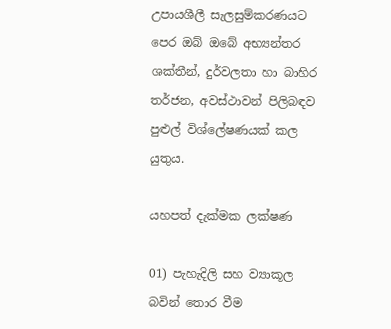උපායශීලී සැලසුම්කරණයට පෙර ඔබ් ඔබේ අභ්‍යන්තර ශක්තීන්, දුර්වලතා හා බාහිර තර්ජන, අවස්ථාවන් පිලිබඳව පුළුල් විශ්ලේෂණයක් කල යුතුය.

යහපත් දැක්මක ලක්ෂණ

01) පැහැදිලි සහ ව්‍යාකූල බවින් තොර වීම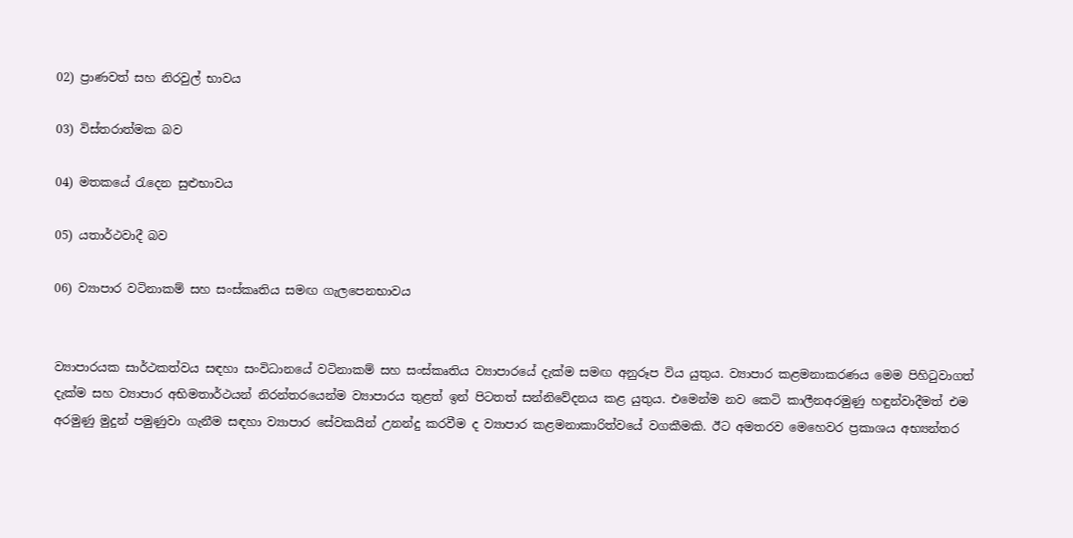02) ප්‍රාණවත් සහ නිරවුල් භාවය

03) විස්තරාත්මක බව

04) මතකයේ රැදෙන සුළුභාවය

05) යතාර්ථවාදී බව

06) ව්‍යාපාර වටිනාකම් සහ සංස්කෘතිය සමඟ ගැලපෙනභාවය


ව්‍යාපාරයක සාර්ථකත්වය සඳහා සංවිධානයේ වටිනාකම් සහ සංස්කෘතිය ව්‍යාපාරයේ දැක්ම සමඟ අනුරූප විය යුතුය. ව්‍යාපාර කළමනාකරණය මෙම පිහිටුවාගත් දැක්ම සහ ව්‍යාපාර අභිමතාර්ථයන් නිරන්තරයෙන්ම ව්‍යාපාරය තුළත් ඉන් පිටතත් සන්නිවේදනය කළ යුතුය. එමෙන්ම නව කෙටි කාලීනඅරමුණු හඳුන්වාදීමත් එම අරමුණු මුදුන් පමුණුවා ගැනීම සඳහා ව්‍යාපාර සේවකයින් උනන්දු කරවීම ද ව්‍යාපාර කළමනාකාරිත්වයේ වගකීමකි. ඊට අමතරව මෙහෙවර ප්‍රකාශය අභ්‍යන්තර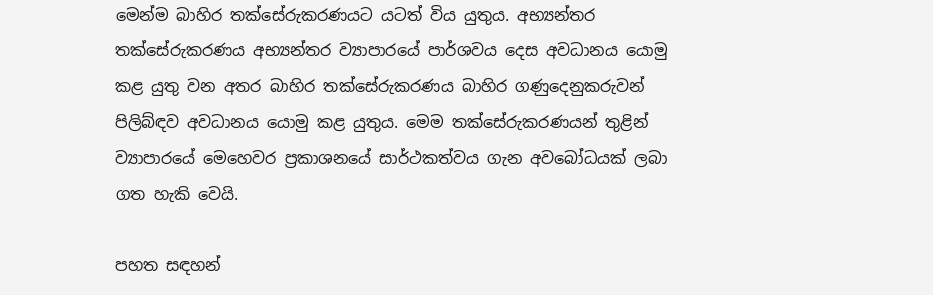මෙන්ම බාහිර තක්සේරුකරණයට යටත් විය යුතුය. අභ්‍යන්තර තක්සේරුකරණය අභ්‍යන්තර ව්‍යාපාරයේ පාර්ශව‍ය දෙස අවධානය යොමු කළ යුතු වන අතර බාහිර තක්සේරුකරණය බාහිර ගණුදෙනුකරුවන් පිලිබ්ඳව අවධානය යොමු කළ යුතුය. මෙම තක්සේරුකරණයන් තුළින් ව්‍යාපාරයේ මෙහෙවර ප්‍රකාශනයේ සාර්ථකත්වය ගැන අවබෝධයක් ලබා ගත හැකි වෙයි.

පහත සඳහන්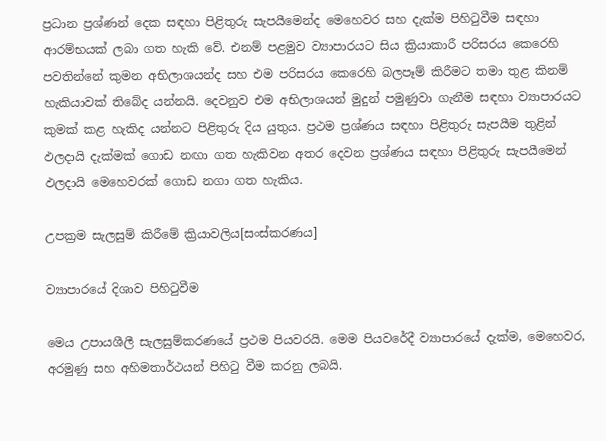ප්‍රධාන ප්‍රශ්ණන් දෙක සඳහා පිළිතුරු සැපයීමෙන්ද මෙහෙවර සහ දැක්ම පිහිටුවීම සඳහා ආරම්භයක් ලබා ගත හැකි වේ. එනම් පළමුව ව්‍යාපාරයට සිය ක්‍රියාකාරී පරිසරය කෙරෙහි පවතින්නේ කුමන අභිලාශයන්ද සහ එම පරිසරය කෙරෙහි බලපෑම් කිරීමට තමා තුළ කිනම් හැකියාවක් තිබේද යන්නයි. දෙවනුව එම අභිලාශයන් මුදුන් පමුණුවා ගැනීම සඳහා ව්‍යාපාරයට කුමක් කළ හැකිද යන්නට පිළිතුරු දිය යුතුය. ප්‍රථම ප්‍රශ්ණය සඳහා පිළිතුරු සැපයීම තුළින් ඵලදායි දැක්මක් ගොඩ නඟා ගත හැකිවන අතර දෙවන ප්‍රශ්ණය සඳහා පිළිතුරු සැපයීමෙන් ඵලදායි මෙහෙවරක් ගොඩ නගා ගත හැකිය.

උපක්‍රම සැලසුම් කිරීමේ ක්‍රියාවලිය[සංස්කරණය]

ව්‍යාපාරයේ දිශාව පිහිටුවීම

මෙය උපායශීලී සැලසුම්කරණයේ ප්‍රථම පියවරයි. මෙම පියවරේදී ව්‍යාපාරයේ දැක්ම, මෙහෙවර, අරමුණු සහ අහිමතාර්ථයන් පිහිටු වීම කරනු ලබයි.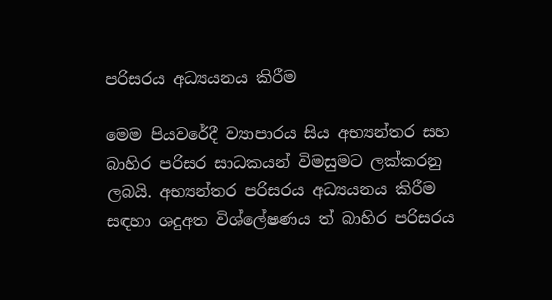පරිසරය අධ්‍යයනය කිරීම

මෙම පියවරේදී ව්‍යාපාරය සිය අභ්‍යන්තර සහ බාහිර පරිසර සාධකයන් විමසුමට ලක්කරනු ලබයි. අභ්‍යන්තර පරිසරය අධ්‍යයනය කිරීම සඳහා ශදුඅත විශ්ලේෂණය ත් බාහිර පරිසරය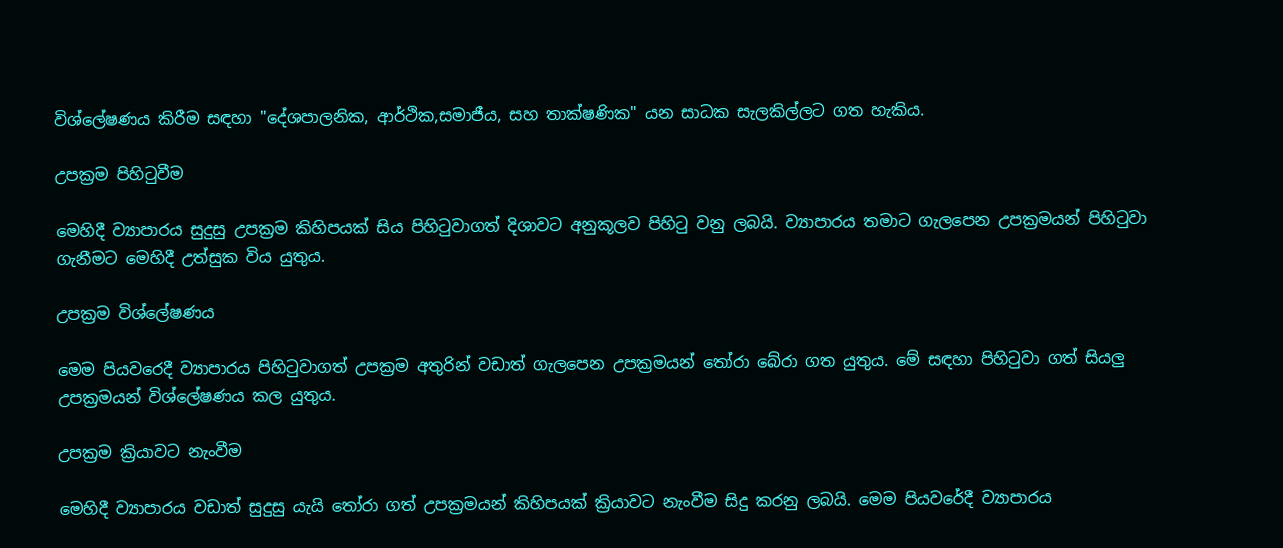විශ්ලේෂණය කිරීම සඳහා "දේශපාලනික, ආර්ථික,සමාජීය, සහ තාක්ෂණික" යන සාධක සැලකිල්ලට ගත හැකිය.

උපක්‍රම පිහිටුවීම

මෙහිදී ව්‍යාපාරය සුදුසු උපක්‍රම කිහිපයක් සිය පිහිටුවාගත් දිශාවට අනුකූලව පිහිටු වනු ලබයි. ව්‍යාපාරය තමාට ගැලපෙන උපක්‍රමයන් පිහිටුවා ගැනීමට මෙහිදී උත්සුක විය යුතුය.

උපක්‍රම විශ්ලේෂණය

මෙම පියවරෙදී ව්‍යාපාරය පිහිටුවාගත් උපක්‍රම අතුරින් වඩාත් ගැලපෙන උපක්‍රමයන් තෝරා බේරා ගත යුතුය. මේ සඳහා පිහිටුවා ගත් සියලු උපක්‍රමයන් විශ්ලේෂණය කල යුතුය.

උපක්‍රම ක්‍රියාවට නැංවීම

මෙහිදී ව්‍යාපාරය වඩාත් සුදුසු යැයි තෝරා ගත් උපක්‍රමයන් කිහිපයක් ක්‍රියාවට නැංවීම සිදු කරනු ලබයි. මෙම පියවරේදී ව්‍යාපාරය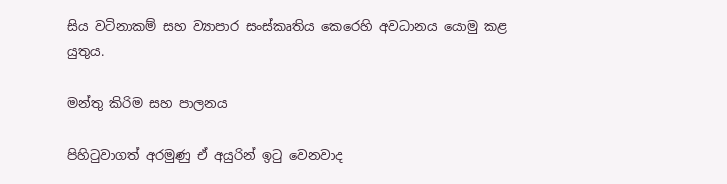සිය වටිනාකම් සහ ව්‍යාපාර සංස්කෘතිය කෙරෙහි අවධානය යොමු කළ යුතුය.

මන්තු කිරිම සහ පාලනය

පිහිටුවාගත් අරමුණු ඒ අයුරින් ඉටු වෙනවාද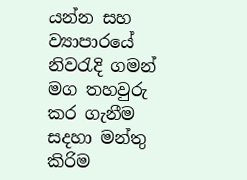යන්න සහ ව්‍යාපාරයේ නිවරැදි ගමන් මග තහවුරු කර ගැනීම සදහා මන්තු කිරිම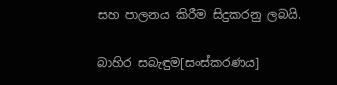සහ පාලනය කිරීම සිදුකරනු ලබයි.

බාහිර සබැඳුම[සංස්කරණය]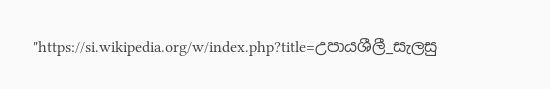"https://si.wikipedia.org/w/index.php?title=උපායශීලී_සැලසු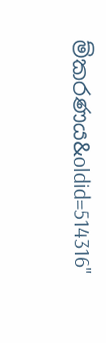ම්කරණය&oldid=514316"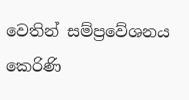වෙතින් සම්ප්‍රවේශනය කෙරිණි